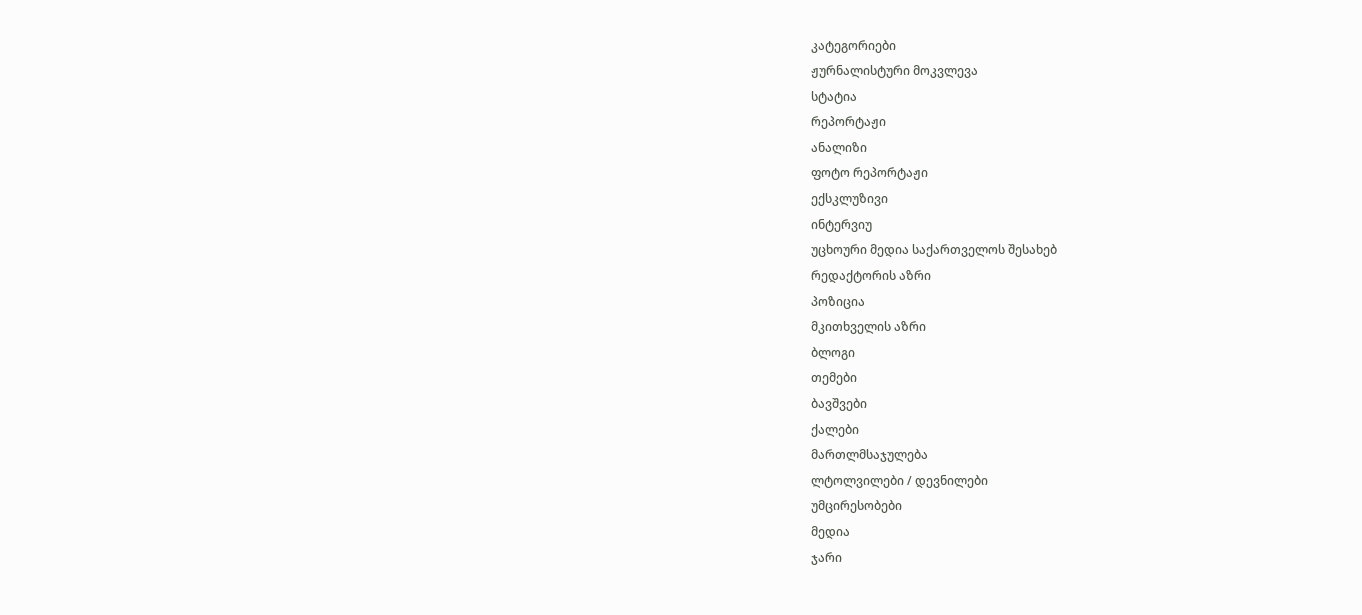კატეგორიები
ჟურნალისტური მოკვლევა
სტატია
რეპორტაჟი
ანალიზი
ფოტო რეპორტაჟი
ექსკლუზივი
ინტერვიუ
უცხოური მედია საქართველოს შესახებ
რედაქტორის აზრი
პოზიცია
მკითხველის აზრი
ბლოგი
თემები
ბავშვები
ქალები
მართლმსაჯულება
ლტოლვილები / დევნილები
უმცირესობები
მედია
ჯარი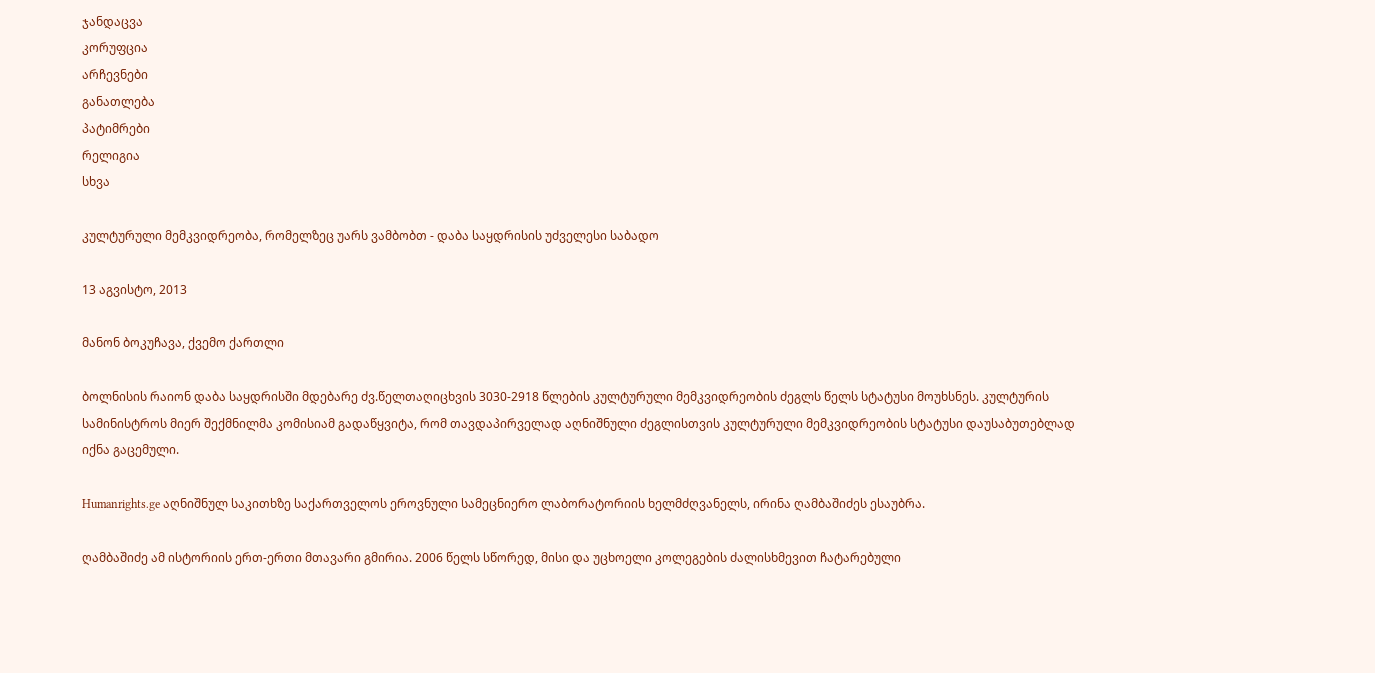ჯანდაცვა
კორუფცია
არჩევნები
განათლება
პატიმრები
რელიგია
სხვა

კულტურული მემკვიდრეობა, რომელზეც უარს ვამბობთ - დაბა საყდრისის უძველესი საბადო

13 აგვისტო, 2013

მანონ ბოკუჩავა, ქვემო ქართლი

ბოლნისის რაიონ დაბა საყდრისში მდებარე ძვ.წელთაღიცხვის 3030-2918 წლების კულტურული მემკვიდრეობის ძეგლს წელს სტატუსი მოუხსნეს. კულტურის სამინისტროს მიერ შექმნილმა კომისიამ გადაწყვიტა, რომ თავდაპირველად აღნიშნული ძეგლისთვის კულტურული მემკვიდრეობის სტატუსი დაუსაბუთებლად იქნა გაცემული.

Humanrights.ge აღნიშნულ საკითხზე საქართველოს ეროვნული სამეცნიერო ლაბორატორიის ხელმძღვანელს, ირინა ღამბაშიძეს ესაუბრა.

ღამბაშიძე ამ ისტორიის ერთ-ერთი მთავარი გმირია. 2006 წელს სწორედ, მისი და უცხოელი კოლეგების ძალისხმევით ჩატარებული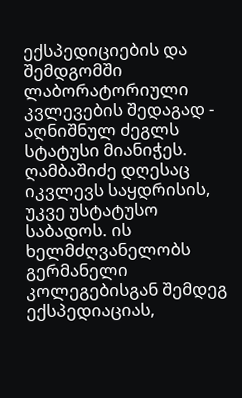ექსპედიციების და შემდგომში ლაბორატორიული კვლევების შედაგად -  აღნიშნულ ძეგლს სტატუსი მიანიჭეს. ღამბაშიძე დღესაც იკვლევს საყდრისის, უკვე უსტატუსო საბადოს. ის ხელმძღვანელობს გერმანელი კოლეგებისგან შემდეგ ექსპედიაციას,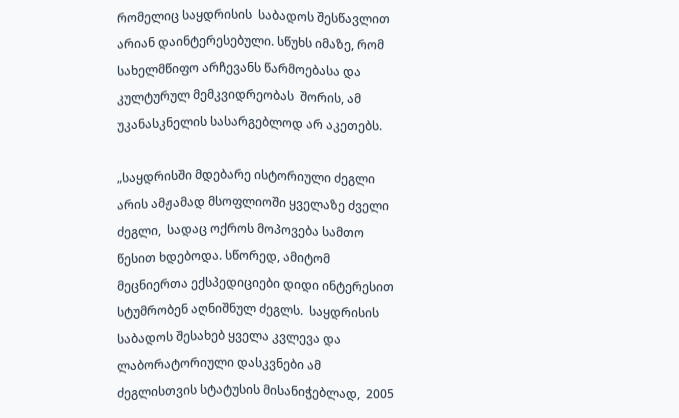რომელიც საყდრისის  საბადოს შესწავლით არიან დაინტერესებული. სწუხს იმაზე, რომ სახელმწიფო არჩევანს წარმოებასა და კულტურულ მემკვიდრეობას  შორის, ამ უკანასკნელის სასარგებლოდ არ აკეთებს.

„საყდრისში მდებარე ისტორიული ძეგლი არის ამჟამად მსოფლიოში ყველაზე ძველი ძეგლი,  სადაც ოქროს მოპოვება სამთო წესით ხდებოდა. სწორედ, ამიტომ მეცნიერთა ექსპედიციები დიდი ინტერესით სტუმრობენ აღნიშნულ ძეგლს.  საყდრისის საბადოს შესახებ ყველა კვლევა და ლაბორატორიული დასკვნები ამ  ძეგლისთვის სტატუსის მისანიჭებლად,  2005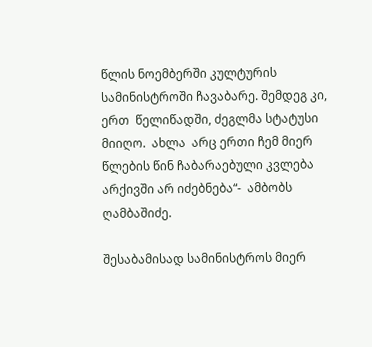წლის ნოემბერში კულტურის სამინისტროში ჩავაბარე. შემდეგ კი, ერთ  წელიწადში, ძეგლმა სტატუსი  მიიღო.  ახლა  არც ერთი ჩემ მიერ წლების წინ ჩაბარაებული კვლება არქივში არ იძებნება“-  ამბობს ღამბაშიძე.

შესაბამისად სამინისტროს მიერ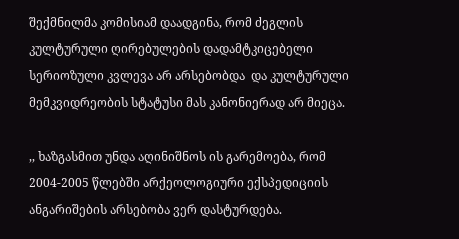შექმნილმა კომისიამ დაადგინა, რომ ძეგლის კულტურული ღირებულების დადამტკიცებელი სერიოზული კვლევა არ არსებობდა  და კულტურული მემკვიდრეობის სტატუსი მას კანონიერად არ მიეცა.

,, ხაზგასმით უნდა აღინიშნოს ის გარემოება, რომ 2004-2005 წლებში არქეოლოგიური ექსპედიციის ანგარიშების არსებობა ვერ დასტურდება.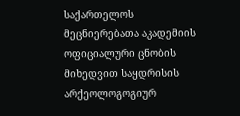საქართელოს  მეცნიერებათა აკადემიის ოფიციალური ცნობის მიხედვით საყდრისის არქეოლოგოგიურ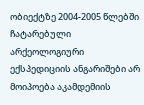ობიექტზე 2004-2005 წლებში ჩატარებული არქეოლოგიური ექსპედიციის ანგარიშები არ მოიპოება აკამდემიის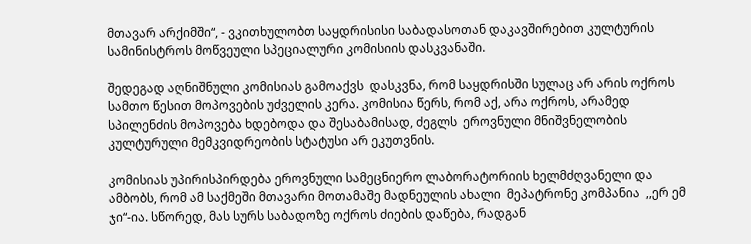მთავარ არქიმში“, - ვკითხულობთ საყდრისისი საბადასოთან დაკავშირებით კულტურის სამინისტროს მოწვეული სპეციალური კომისიის დასკვანაში.

შედეგად აღნიშნული კომისიას გამოაქვს  დასკვნა, რომ საყდრისში სულაც არ არის ოქროს სამთო წესით მოპოვების უძველის კერა. კომისია წერს, რომ აქ, არა ოქროს, არამედ სპილენძის მოპოვება ხდებოდა და შესაბამისად, ძეგლს  ეროვნული მნიშვნელობის კულტურული მემკვიდრეობის სტატუსი არ ეკუთვნის.

კომისიას უპირისპირდება ეროვნული სამეცნიერო ლაბორატორიის ხელმძღვანელი და ამბობს, რომ ამ საქმეში მთავარი მოთამაშე მადნეულის ახალი  მეპატრონე კომპანია  ,,ერ ემ ჯი“-ია. სწორედ, მას სურს საბადოზე ოქროს ძიების დაწება, რადგან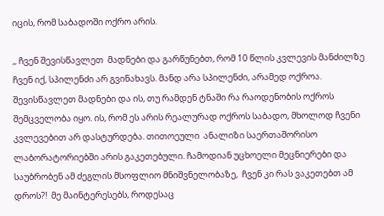იცის, რომ საბადოში ოქრო არის.

,, ჩვენ შევისწავლეთ  მადნები და გარწუნებთ, რომ 10 წლის კვლევის მანძილზე  ჩვენ იქ, სპილენძი არ გვინახავს. მანდ არა სპილენძი, არამედ ოქროა.  შევისწავლეთ მადნები და ის, თუ რამდენ ტნაში რა რაოდენობის ოქროს შემცველობა იყო. ის, რომ ეს არის რეალურად ოქროს საბადო, მხოლოდ ჩვენი კვლევებით არ დასტურდება. თითოეული  ანალიზი საერთაშორისო ლაბორატორიებში არის გაკეთებული. ჩამოდიან უცხოელი მეცნიერები და საუბრობენ ამ ძეგლის მსოფლიო მნიშვნელობაზე,  ჩვენ კი რას ვაკეთებთ ამ დროს?!  მე მაინტერესებს, როდესაც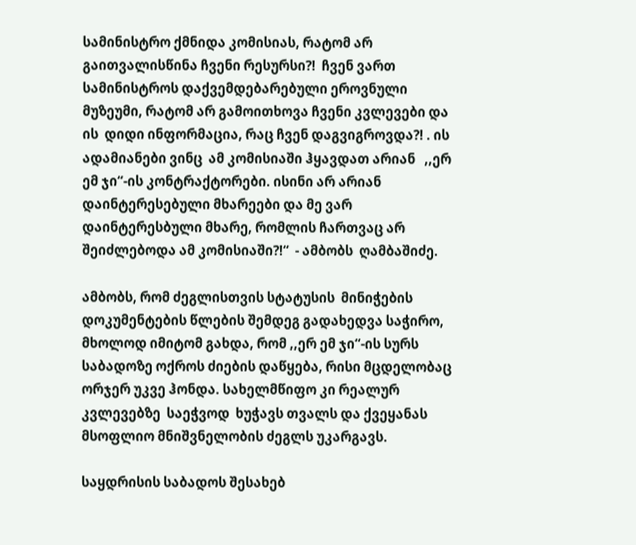სამინისტრო ქმნიდა კომისიას, რატომ არ  გაითვალისწინა ჩვენი რესურსი?!  ჩვენ ვართ სამინისტროს დაქვემდებარებული ეროვნული მუზეუმი, რატომ არ გამოითხოვა ჩვენი კვლევები და ის  დიდი ინფორმაცია, რაც ჩვენ დაგვიგროვდა?! . ის ადამიანები ვინც  ამ კომისიაში ჰყავდათ არიან   ,,ერ ემ ჯი“-ის კონტრაქტორები. ისინი არ არიან დაინტერესებული მხარეები და მე ვარ დაინტერესბული მხარე, რომლის ჩართვაც არ შეიძლებოდა ამ კომისიაში?!“  - ამბობს  ღამბაშიძე.

ამბობს, რომ ძეგლისთვის სტატუსის  მინიჭების დოკუმენტების წლების შემდეგ გადახედვა საჭირო, მხოლოდ იმიტომ გახდა, რომ ,,ერ ემ ჯი“-ის სურს საბადოზე ოქროს ძიების დაწყება, რისი მცდელობაც ორჯერ უკვე ჰონდა. სახელმწიფო კი რეალურ კვლევებზე  საეჭვოდ  ხუჭავს თვალს და ქვეყანას მსოფლიო მნიშვნელობის ძეგლს უკარგავს.

საყდრისის საბადოს შესახებ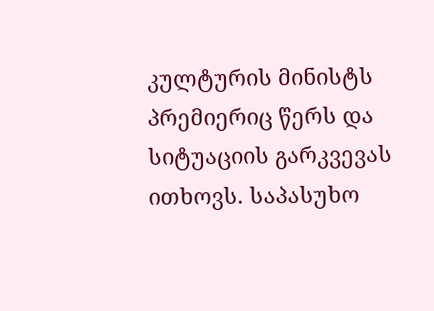კულტურის მინისტს პრემიერიც წერს და სიტუაციის გარკვევას ითხოვს. საპასუხო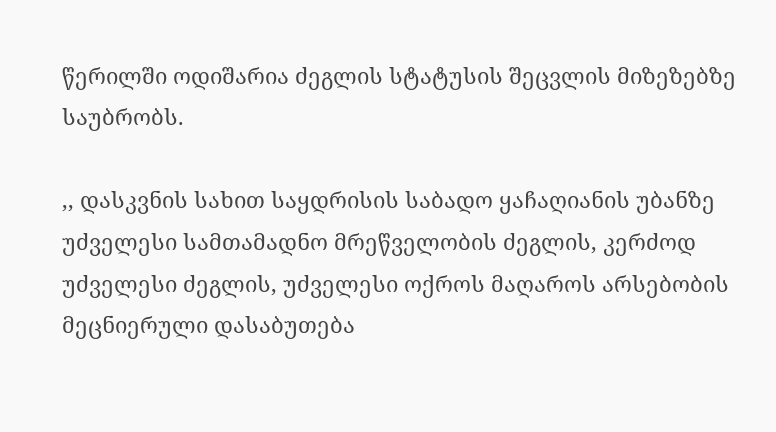წერილში ოდიშარია ძეგლის სტატუსის შეცვლის მიზეზებზე საუბრობს.

,, დასკვნის სახით საყდრისის საბადო ყაჩაღიანის უბანზე უძველესი სამთამადნო მრეწველობის ძეგლის, კერძოდ უძველესი ძეგლის, უძველესი ოქროს მაღაროს არსებობის მეცნიერული დასაბუთება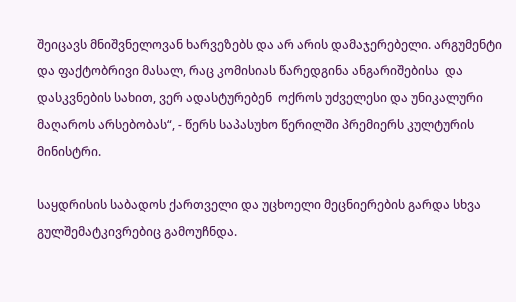შეიცავს მნიშვნელოვან ხარვეზებს და არ არის დამაჯერებელი. არგუმენტი და ფაქტობრივი მასალ, რაც კომისიას წარედგინა ანგარიშებისა  და  დასკვნების სახით, ვერ ადასტურებენ  ოქროს უძველესი და უნიკალური მაღაროს არსებობას“, - წერს საპასუხო წერილში პრემიერს კულტურის მინისტრი.

საყდრისის საბადოს ქართველი და უცხოელი მეცნიერების გარდა სხვა გულშემატკივრებიც გამოუჩნდა.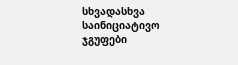სხვადასხვა საინიციატივო ჯგუფები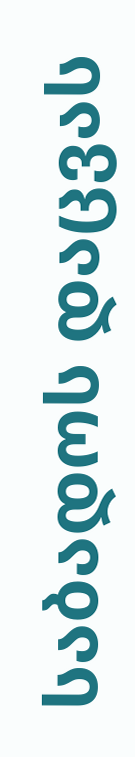საბადოს დაცვას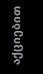აქციებით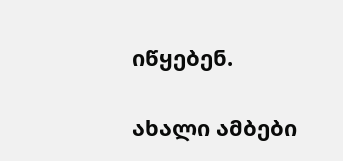იწყებენ.

ახალი ამბები